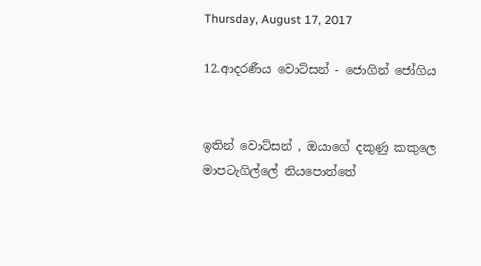Thursday, August 17, 2017

12.ආදරණීය වොට්සන් - ජොගින් ජෝගිය


ඉතින් වොට්සන් , ඔයාගේ දකුණු කකුලෙ මාපටැගිල්ලේ නියපොත්තේ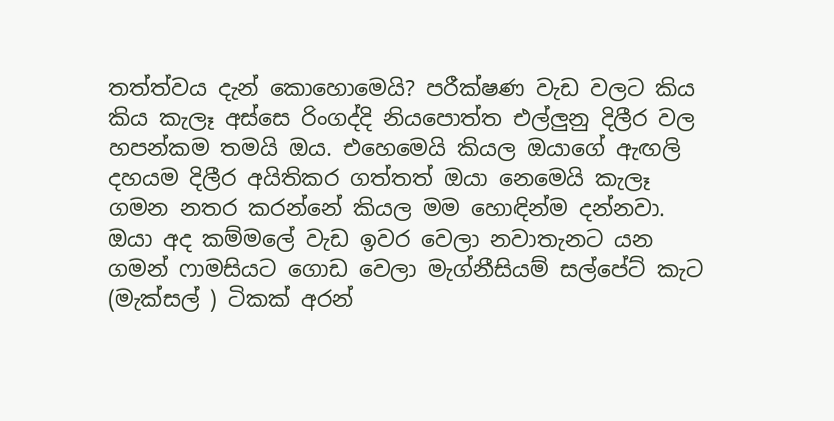තත්ත්වය දැන් කොහොමෙයි? පරීක්ෂණ වැඩ වලට කිය කිය කැලෑ අස්සෙ රිංගද්දි නියපොත්ත එල්ලුනු දිලීර වල හපන්කම තමයි ඔය. එහෙමෙයි කියල ඔයාගේ ඇඟලි දහයම දිලීර අයිතිකර ගත්තත් ඔයා නෙමෙයි කැලෑ ගමන නතර කරන්නේ කියල මම හොඳින්ම දන්නවා.
ඔයා අද කම්මලේ වැඩ ඉවර වෙලා නවාතැනට යන ගමන් ෆාමසියට ගොඩ වෙලා මැග්නීසියම් සල්පේට් කැට (මැක්සල් ) ටිකක් අරන්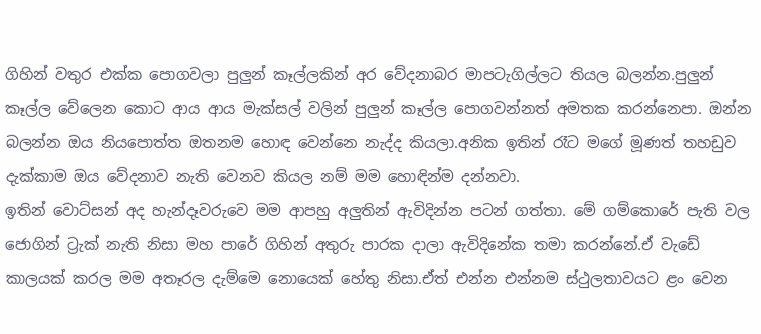ගිහින් වතුර එක්ක පොගවලා පුලුන් කෑල්ලකින් අර වේදනාබර මාපටැගිල්ලට තියල බලන්න.පුලුන් කෑල්ල වේලෙන කොට ආය ආය මැක්සල් වලින් පුලුන් කෑල්ල පොගවන්නත් අමතක කරන්නෙපා. ඔන්න බලන්න ඔය නියපොත්ත ඔතනම හොඳ වෙන්නෙ නැද්ද කියලා.අනික ඉතින් රෑට මගේ මූණත් තහඩුව දැක්කාම ඔය වේදනාව නැති වෙනව කියල නම් මම හොඳින්ම දන්නවා.
ඉතින් වොට්සන් අද හැන්දෑවරුවෙ මම ආපහු අලුතින් ඇවිදින්න පටන් ගත්තා. මේ ගම්කොරේ පැති වල ජොගින් ට්‍රැක් නැති නිසා මහ පාරේ ගිහින් අතුරු පාරක දාලා ඇවිදිනේක තමා කරන්නේ.ඒ වැඩේ කාලයක් කරල මම අතෑරල දැම්මෙ නොයෙක් හේතු නිසා.ඒත් එන්න එන්නම ස්ථුලතාවයට ළං වෙන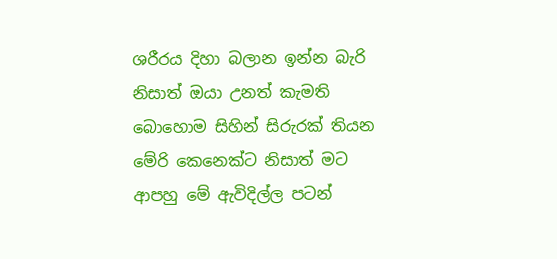ශරීරය දිහා බලාන ඉන්න බැරි නිසාත් ඔයා උනත් කැමති බොහොම සිහින් සිරුරක් තියන මේරි කෙනෙක්ට නිසාත් මට ආපහු මේ ඇවිදිල්ල පටන්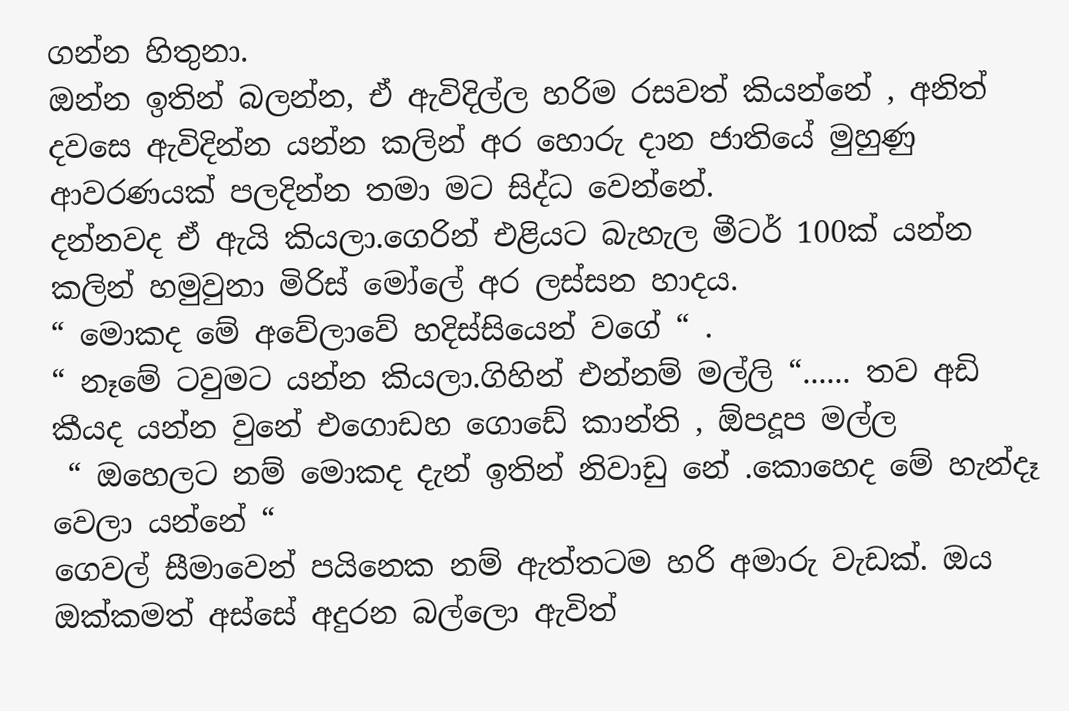ගන්න හිතුනා.
ඔන්න ඉතින් බලන්න, ඒ ඇවිදිල්ල හරිම රසවත් කියන්නේ , අනිත් දවසෙ ඇවිදින්න යන්න කලින් අර හොරු දාන ජාතියේ මුහුණු ආවරණයක් පලදින්න තමා මට සිද්ධ වෙන්නේ.
දන්නවද ඒ ඇයි කියලා.ගෙරින් එළියට බැහැල මීටර් 100ක් යන්න කලින් හමුවුනා මිරිස් මෝලේ අර ලස්සන හාදය.
“ මොකද මේ අවේලාවේ හදිස්සියෙන් වගේ “ .
“ නෑමේ ටවුමට යන්න කියලා.ගිහින් එන්නම් මල්ලි “...... තව අඩි කීයද යන්න වුනේ එගොඩහ ගොඩේ කාන්ති , ඕපදූප මල්ල
 “ ඔහෙලට නම් මොකද දැන් ඉතින් නිවාඩු නේ .කොහෙද මේ හැන්දෑ වෙලා යන්නේ “
ගෙවල් සීමාවෙන් පයිනෙක නම් ඇත්තටම හරි අමාරු වැඩක්. ඔය ඔක්කමත් අස්සේ අදුරන බල්ලො ඇවිත්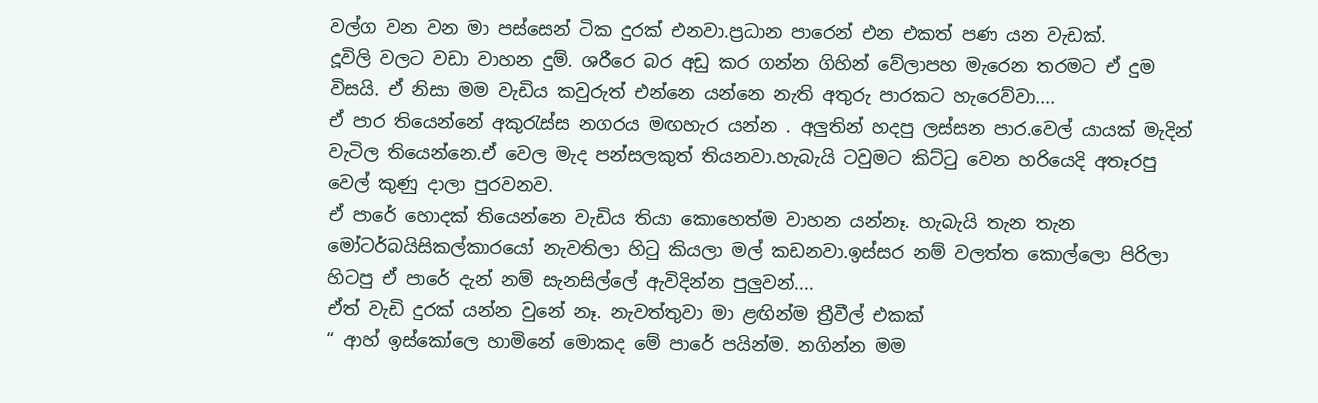වල්ග වන වන මා පස්සෙන් ටික දුරක් එනවා.ප්‍රධාන පාරෙන් එන එකත් පණ යන වැඩක්.
දූවිලි වලට වඩා වාහන දුම්. ශරීරෙ බර අඩු කර ගන්න ගිහින් වේලාපහ මැරෙන තරමට ඒ දුම විසයි. ඒ නිසා මම වැඩිය කවුරුත් එන්නෙ යන්නෙ නැති අතුරු පාරකට හැරෙව්වා....
ඒ පාර තියෙන්නේ අකුරැස්ස නගරය මඟහැර යන්න . අලුතින් හදපු ලස්සන පාර.වෙල් යායක් මැදින් වැටිල තියෙන්නෙ.ඒ වෙල මැද පන්සලකුත් තියනවා.හැබැයි ටවුමට කිට්ටු වෙන හරියෙදි අතෑරපු වෙල් කුණු දාලා පුරවනව.
ඒ පාරේ හොදක් තියෙන්නෙ වැඩිය තියා කොහෙත්ම වාහන යන්නෑ. හැබැයි තැන තැන මෝටර්බයිසිකල්කාරයෝ නැවතිලා හිටු කියලා මල් කඩනවා.ඉස්සර නම් වලත්ත කොල්ලො පිරිලා හිටපු ඒ පාරේ දැන් නම් සැනසිල්ලේ ඇවිදින්න පුලුවන්....
ඒත් වැඩි දුරක් යන්න වුනේ නෑ. නැවත්තුවා මා ළඟින්ම ත්‍රීවීල් එකක්
“ ආහ් ඉස්කෝලෙ හාමිනේ මොකද මේ පාරේ පයින්ම. නගින්න මම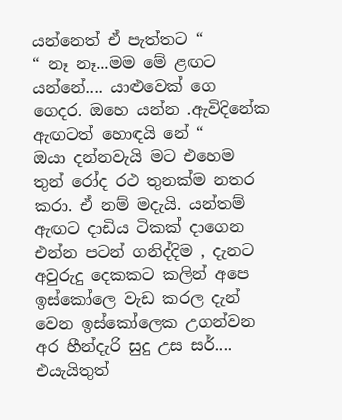යන්නෙත් ඒ පැත්තට “
“ නෑ නෑ...මම මේ ළඟට යන්නේ.... යාළුවෙක් ගෙ ගෙදර. ඔහෙ යන්න .ඇවිදිනේක ඇඟටත් හොඳයි නේ “
ඔයා දන්නවැයි මට එහෙම තුන් රෝද රථ තුනක්ම නතර කරා. ඒ නම් මදැයි. යන්තම් ඇඟට දාඩිය ටිකක් දාගෙන එන්න පටන් ගනිද්දිම , දැනට අවුරුදු දෙකකට කලින් අපෙ ඉස්කෝලෙ වැඩ කරල දැන් වෙන ඉස්කෝලෙක උගන්වන අර හීන්දැරි සුදු උස සර්.... එයැයිතුත්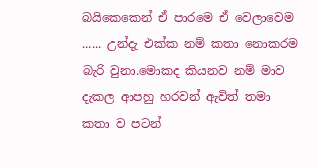බයිකෙකෙන් ඒ පාරමෙ ඒ වෙලාවෙම ...... උන්දැ එක්ක නම් කතා නොකරම බැරි වුනා.මොකද කියනව නම් මාව දැකල ආපහු හරවන් ඇවිත් තමා කතා ව පටන්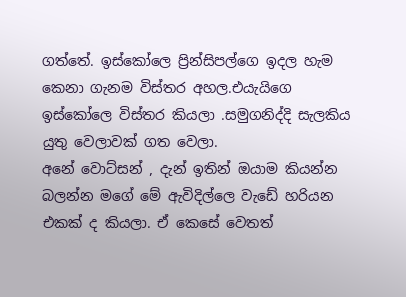ගත්තේ. ඉස්කෝලෙ ප්‍රින්සිපල්ගෙ ඉදල හැම කෙනා ගැනම විස්තර අහල.එයැයිගෙ ඉස්කෝලෙ විස්තර කියලා .සමුගනිද්දි සැලකිය යුතු වෙලාවක් ගත වෙලා.
අනේ වොට්සන් , දැන් ඉතින් ඔයාම කියන්න බලන්න මගේ මේ ඇවිදිල්ලෙ වැඩේ හරියන එකක් ද කියලා. ඒ කෙසේ වෙතත්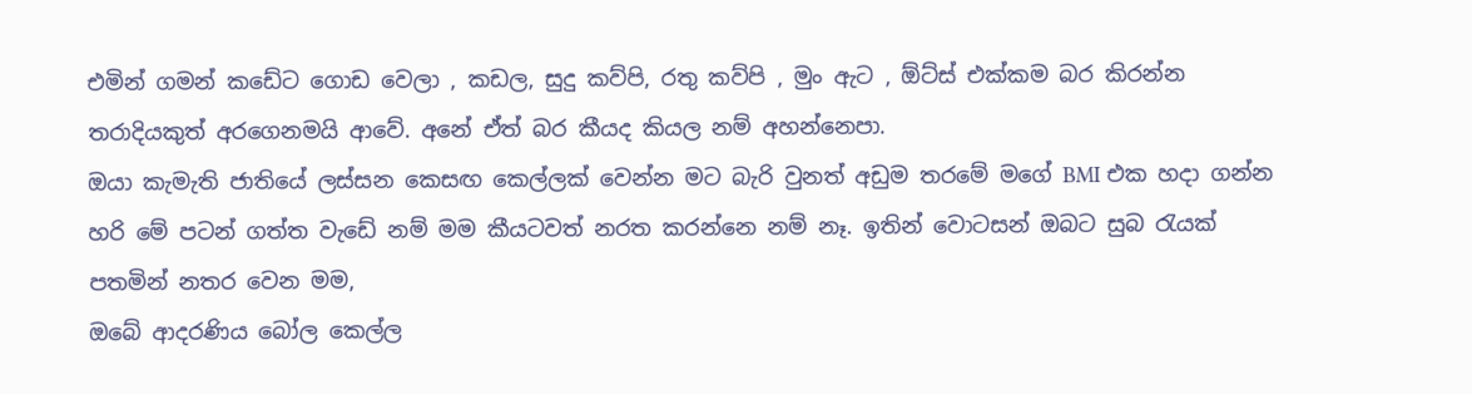එමින් ගමන් කඩේට ගොඩ වෙලා , කඩල, සුදු කව්පි, රතු කව්පි , මුං ඇට , ඕට්ස් එක්කම බර කිරන්න තරාදියකුත් අරගෙනමයි ආවේ. අනේ ඒත් බර කීයද කියල නම් අහන්නෙපා.
ඔයා කැමැති ජාතියේ ලස්සන කෙසඟ කෙල්ලක් වෙන්න මට බැරි වුනත් අඩුම තරමේ මගේ BMI එක හදා ගන්න හරි මේ පටන් ගත්ත වැඩේ නම් මම කීයටවත් නරත කරන්නෙ නම් නෑ. ඉතින් වොටසන් ඔබට සුබ රැයක් පතමින් නතර වෙන මම,
ඔබේ ආදරණිය බෝල කෙල්ල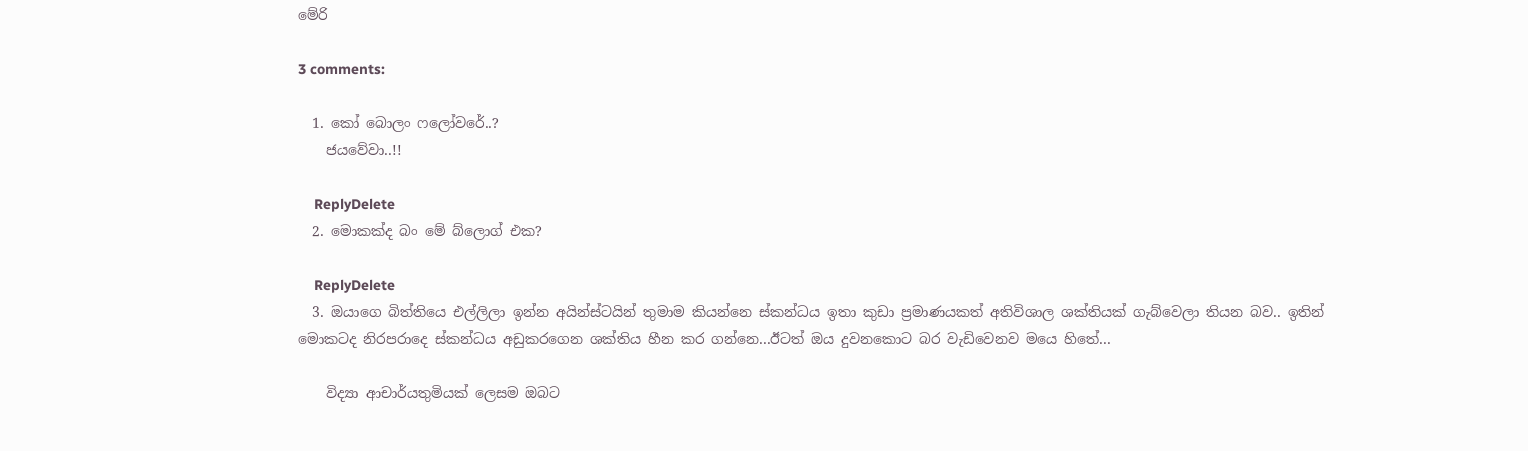මේරි

3 comments:

  1. කෝ බොලං ෆලෝවරේ..?
    ජයවේවා..!!

    ReplyDelete
  2. මොකක්ද බං මේ බ්ලොග් එක?

    ReplyDelete
  3. ඔයාගෙ බිත්තියෙ එල්ලිලා ඉන්න අයින්ස්ටයින් තුමාම කියන්නෙ ස්කන්ධය ඉතා කුඩා ප්‍රමාණයකත් අතිවිශාල ශක්තියක් ගැබ්වෙලා තියන බව.. ඉතින් මොකටද නිරපරාදෙ ස්කන්ධය අඩුකරගෙන ශක්තිය හීන කර ගන්නෙ...ඊටත් ඔය දුවනකොට බර වැඩිවෙනව මයෙ හිතේ...

    විද්‍යා ආචාර්යතුමියක් ලෙසම ඔබට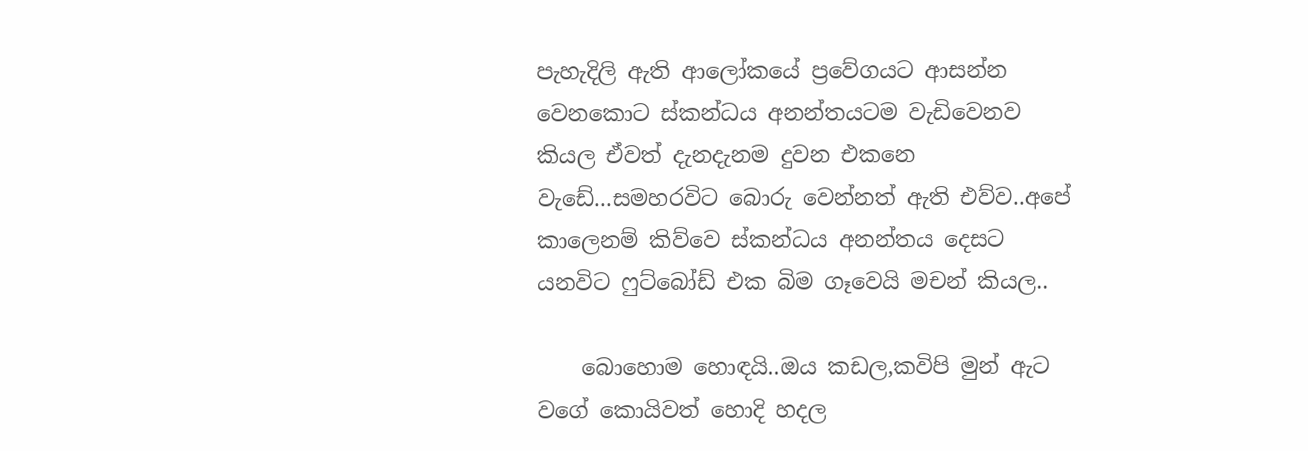පැහැදිලි ඇති ආලෝකයේ ප්‍රවේගයට ආසන්න වෙනකොට ස්කන්ධය අනන්තයටම වැඩිවෙනව කියල ඒවත් දැනදැනම දුවන එකනෙ වැඩේ...සමහරවිට බොරු වෙන්නත් ඇති එව්ව..අපේ කාලෙනම් කිව්වෙ ස්කන්ධය අනන්තය දෙසට යනවිට ෆුට්බෝඩ් එක බිම ගෑවෙයි මචන් කියල..

    බොහොම හොඳයි..ඔය කඩල,කවිපි මුන් ඇට වගේ කොයිවත් හොදි හදල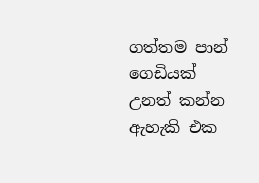ගත්තම පාන් ගෙඩියක් උනත් කන්න ඇහැකි එක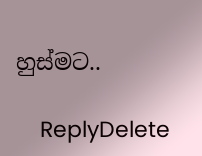හුස්මට..

    ReplyDelete